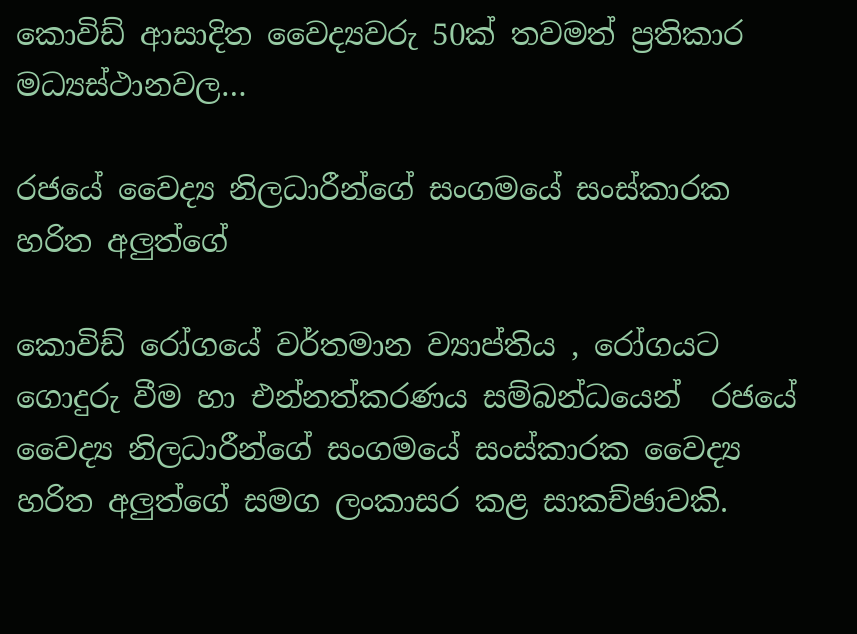කොවිඩ් ආසාදිත වෛද්‍යවරු 50ක් තවමත් ප්‍රතිකාර මධ්‍යස්ථානවල…

රජයේ වෛද්‍ය නිලධාරීන්ගේ සංගමයේ සංස්කාරක හරිත අලුත්ගේ

කොවිඩ් රෝගයේ වර්තමාන ව්‍යාප්තිය , රෝගයට ගොදුරු වීම හා එන්නත්කරණය සම්බන්ධයෙන්  රජයේ වෛද්‍ය නිලධාරීන්ගේ සංගමයේ සංස්කාරක වෛද්‍ය හරිත අලුත්ගේ සමග ලංකාසර කළ සාකච්ඡාවකි.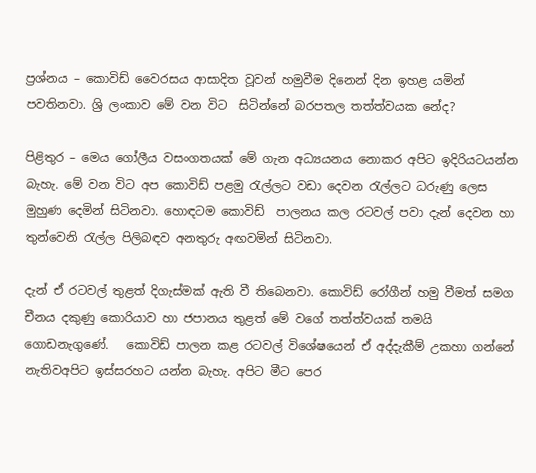ප්‍රශ්නය – කොවිඩ් වෛරසය ආසාදිත වූවන් හමුවීම දිනෙන් දින ඉහළ යමින් පවතිනවා. ශ්‍රි ලංකාව මේ වන විට  සිටින්නේ බරපතල තත්ත්වයක නේද?

පිළිතුර – මෙය ‌ගෝලීය වසංගතයක් මේ ගැන අධ්‍යයනය නොකර අපිට ඉදිරියටයන්න බැහැ. මේ වන විට අප කොවිඩ් පළමු රැල්ලට වඩා දෙවන රැල්ලට ධරුණු ලෙස මුහුණ දෙමින් සිටිනවා. හොඳටම කොවිඩ්  පාලනය කල රටවල් පවා දැන් දෙවන හා තුන්වෙනි රැල්ල පිලිබඳව අනතුරු අඟවමින් සිටිනවා.

දැන් ඒ රටවල් තුළත් දිගැස්මක් ඇති වී තිබෙනවා. කොවිඩ් රෝගීන් හමු වීමත් සමග චීනය දකුණු කොරියාව හා ජපානය තුළත් මේ වගේ තත්ත්වයක් තමයි ගොඩනැගුණේ.   කොවිඩ් පාලන කළ රටවල් විශේෂයෙන් ඒ අද්දැකීම් උකහා ගන්නේ නැතිවඅපිට ඉස්සරහට යන්න බැහැ‍. අපිට මීට පෙර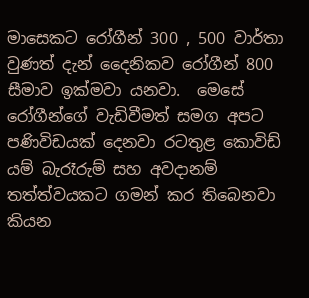මාසෙකට රෝගීන් 300 , 500 වාර්තා වුණත් දැන් දෛනිකව රෝගීන් 800 සීමාව ඉක්මවා යනවා.  මෙසේ රෝගීන්ගේ වැඩිවීමත් සමග අපට පණිවිඩයක් දෙනවා රටතුළ කොවිඩ් යම් බැරෑරුම් සහ අවදානම් තත්ත්වයකට ගමන් කර තිබෙනවා කියන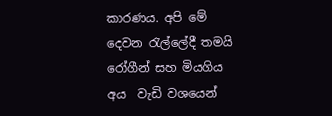කාරණය. අපි මේ දෙවන රැල්ලේදී තමයි රෝගීන් සහ මියගිය අය  වැඩි වශයෙන්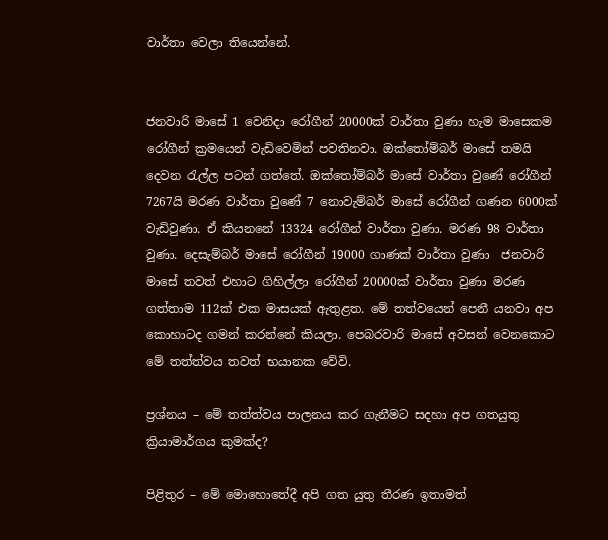වාර්තා වෙලා තියෙන්නේ.


ජනවාරි මාසේ 1 වෙනිදා රෝගීන් 20000ක් වාර්තා වුණා හැම මාසෙකම රෝගීන් ක්‍රමයෙන් වැඩිවෙමින් පවතිනවා. ඔක්තෝම්බර් මාසේ තමයි දෙවන රැල්ල පටන් ගත්තේ. ඔක්තෝම්බර් මාසේ වාර්තා වුණේ රෝගීන් 7267යි මරණ වාර්තා වුණේ 7 නොවැම්බර් මාසේ රෝගීන් ගණන 6000ක් වැඩිවුණා. ඒ කියනනේ 13324 රෝගීන් වාර්තා වුණා. මරණ 98 වාර්තා වුණා. දෙසැම්බර් මාසේ රෝගීන් 19000 ගාණක් වාර්තා වුණා  ජනවාරි මාසේ තවත් එහාට ගිහිල්ලා රෝගීන් 20000ක් වාර්තා වුණා මරණ ගත්තාම 112ක් එක මාසයක් ඇතුළත. මේ තත්වයෙන් පෙනී යනවා අප කොහාටද ගමන් කරන්නේ කියලා. පෙබරවාරි මාසේ අවසන් වෙනකොට මේ තත්ත්වය තවත් භයානක වේවි.

ප්‍රශ්නය – මේ තත්ත්වය පාලනය කර ගැනීමට සදහා අප ගතයුතු ක්‍රියාමාර්ගය කුමක්ද?

පිළිතුර – මේ මොහොතේදී අපි ගත යුතු තීරණ ඉතාමත්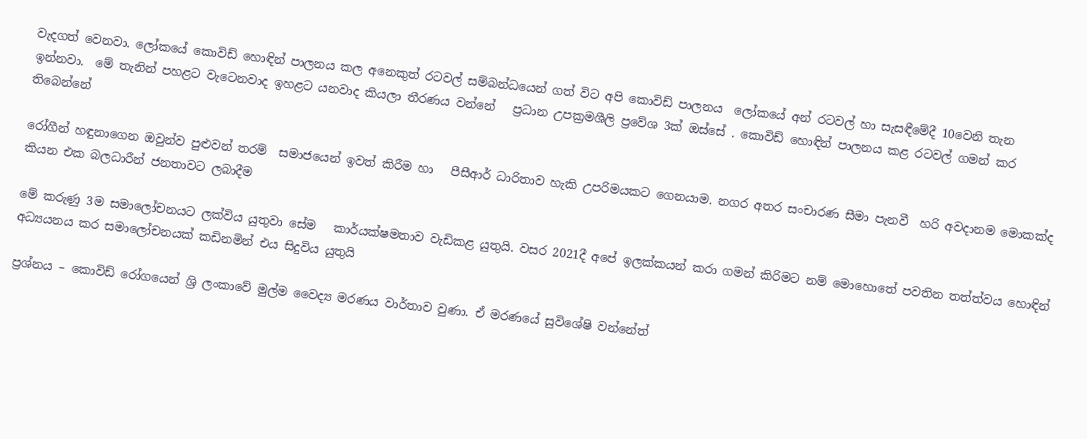වැදගත් වෙනවා. ලෝකයේ කොවිඩ් හොඳින් පාලනය කල අනෙකුත් රටවල් සම්බන්ධයෙන් ගත් විට අපි කොවිඩ් පාලනය  ලෝකයේ අන් රටවල් හා සැසඳීමේදී 10වෙනි තැන ඉන්නවා.  මේ තැනින් පහළට වැටෙනවාද ඉහළට යනවාද කියලා තීරණය වන්නේ   ප්‍රධාන උපක්‍රමශීලි ප්‍රවේශ 3ක් ඔස්සේ . කොවිඩ් හොඳින් පාලනය කළ රටවල් ගමන් කර තිබෙන්නේ

රෝගීන් හඳුනාගෙන ඔවුන්ව පුළුවන් තරම්  සමාජයෙන් ඉවත් කිරීම හා   පීසීආර් ධාරිතාව හැකි උපරිමයකට ගෙනයාම. නගර අතර සංචාරණ සීමා පැනවී  හරි අවදානම මොකක්ද කියන එක බලධාරීන් ජනතාවට ලබාදීම

මේ කරුණු 3ම සමාලෝචනයට ලක්විය යුතුව‌ා සේම   කාර්යක්ෂමතාව වැඩිකළ යුතුයි. වසර 2021දී අපේ ඉලක්කයන් කරා ගමන් කිරිමට නම් මොහොතේ පවතින තත්ත්වය හොඳින් අධ්‍යයනය කර සමාලෝචනයක් කඩිනමින් එය සිදුවිය යුතුයි

ප්‍රශ්නය – කොවිඩ් රෝගයෙන් ශ්‍රි ලංකාවේ මුල්ම වෛද්‍ය මරණය වාර්තාව වුණා. ඒ මරණයේ සුවිශේෂි වන්නේත්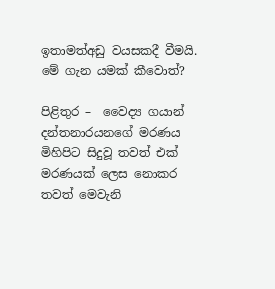ඉතාමත්අඩු වයසකදී වීමයි.   මේ ගැන යමක් කීවොත්?

පිළිතුර –  වෛද්‍ය ගයාන් දන්තනාරයන‌ගේ මරණය මිහිපිට සිදුවූ තවත් එක් මරණයක් ලෙස නොකර තවත් මෙවැනි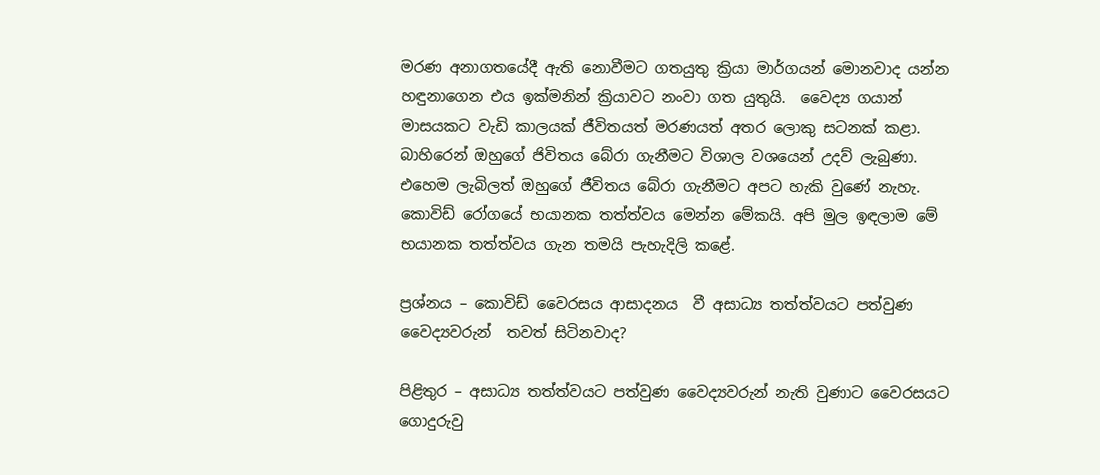මරණ අනාගතයේදී ඇති නොවීමට ගතයුතු ක්‍රියා මාර්ගයන් මොනවාද යන්න හඳුනාගෙන එය ඉක්මනින් ක්‍රියාවට නංවා ගත යුතුයි.  වෛද්‍ය ගයාන් මාසයකට වැඩි කාලයක් ජීවිතයත් මරණයත් අතර ලොකු සටනක් කළා.  බාහිරෙන් ඔහුගේ ජිවිතය බේරා ගැනීමට විශාල වශයෙන් උදව් ලැබුණා. එහෙම ලැබිලත් ඔහුගේ ජීවිතය බේරා ගැනීමට අපට හැකි වුණේ නැහැ‍. කොවිඩ් රෝගයේ භයානක තත්ත්වය මෙන්න මේකයි. අපි මුල ඉඳලාම මේ භයානක තත්ත්වය ගැන තමයි පැහැදිලි කළේ.

ප්‍රශ්නය – කොවිඩ් වෛරසය ආසාදනය  වී අසාධ්‍ය තත්ත්වයට පත්වුණ වෛද්‍යවරුන්  තවත් සිටිනවාද?

පිළිතුර – අසාධ්‍ය තත්ත්වයට පත්වුණ වෛද්‍යවරුන් නැති වුණාට වෛරසයට ගොදුරුවු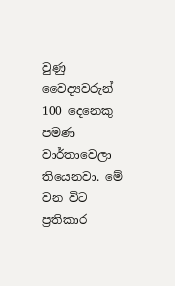වුණු වෛද්‍යවරුන් 100 දෙනෙකු පමණ වාර්තාවෙලා තියෙනවා. මේ වන විට ප්‍රතිකාර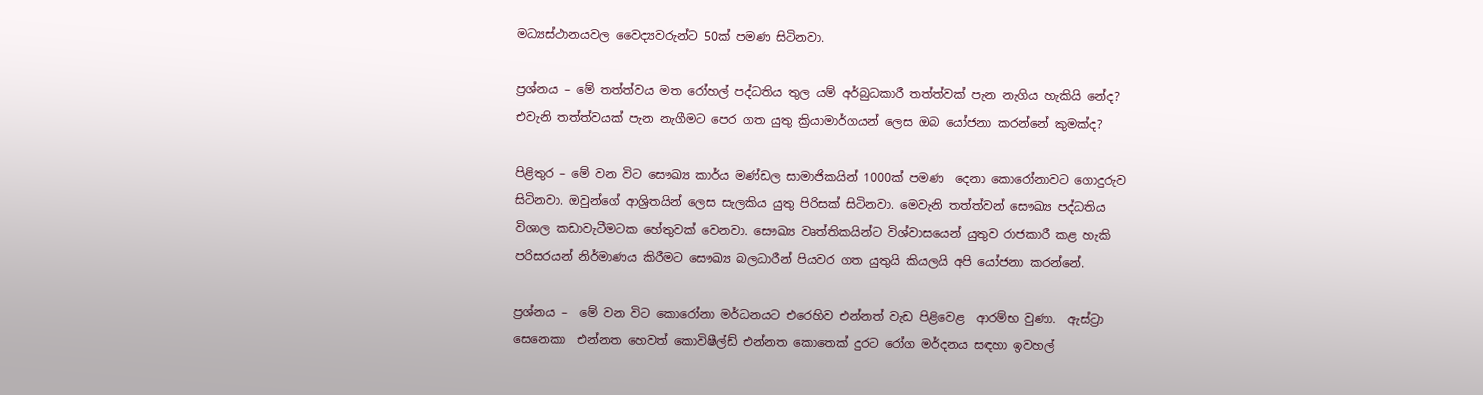මධ්‍යස්ථානයවල වෛද්‍යවරුන්ට 50ක් පමණ සිටිනවා.

ප්‍රශ්නය – මේ තත්ත්වය මත රෝහල් පද්ධතිය තුල යම් අර්බුධකාරී තත්ත්වක් පැන නැගිය හැකියි නේද? එවැනි තත්ත්වයක් පැන නැගීමට පෙර ගත යුතු ක්‍රියාමාර්ගයන් ලෙස ඔබ යෝජනා කරන්නේ කුමක්ද?

පිළිතුර – මේ වන විට සෞඛ්‍ය කාර්ය මණ්ඩල සාමාජිකයින් 1000ක් පමණ  දෙනා කොරෝනාවට ගොදුරුව සිටිනවා. ඔවුන්ගේ ආශ්‍රිතයින් ලෙස සැලකිය යුතු පිරිසක් සිටිනවා. මෙවැනි තත්ත්වන් සෞඛ්‍ය පද්ධතිය විශාල කඩාවැටීමටක හේතුවක් වෙනවා. සෞඛ්‍ය වෘත්තිකයින්ට විශ්වාසයෙන් යුතුව රාජකාරී කළ හැකි පරිසරයන් නිර්මාණය කිරීමට සෞඛ්‍ය බලධාරීන් පියවර ගත යුතුයි කියලයි අපි යෝජනා කරන්නේ.

ප්‍රශ්නය –  මේ වන විට කොරෝනා මර්ධනයට එරෙහිව එන්නත් වැඩ පිළිවෙළ  ආරම්භ වුණා.  ඇස්ට්‍රා සෙනෙකා  එන්නත හෙවත් කොවිෂීල්ඩ් එන්නත කොතෙක් දුරට රෝග මර්දනය සඳහා ඉවහල්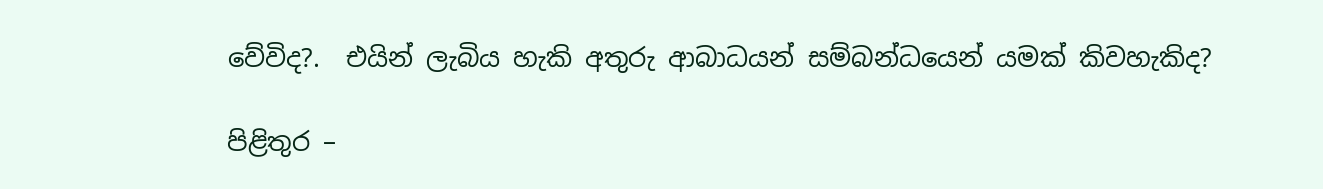වේවිද?.  එයින් ලැබිය හැකි අතුරු ආබාධයන් සම්බන්ධයෙන් යමක් කිවහැකිද?

පිළිතුර –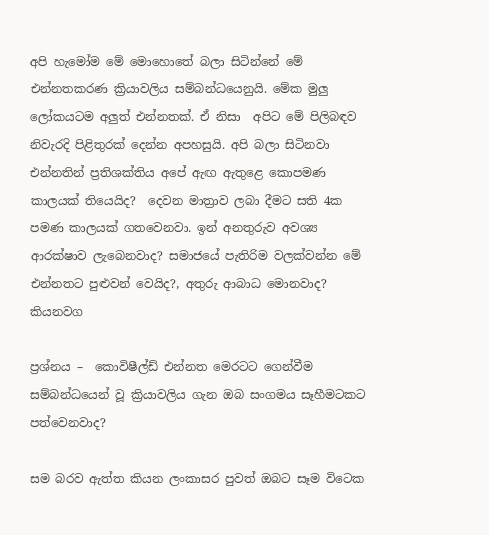අපි හැමෝම මේ මොහොතේ බලා සිටින්නේ මේ එන්නතකරණ ක්‍රියාවලිය සම්බන්ධයෙනුයි. මේක මුලු ලෝකයටම අලුත් එන්නතක්. ඒ නිසා  අපිට මේ පිලිබඳව නිවැරදි පිළිතුරක් දෙන්න අපහසුයි. අපි බලා සිටිනවා එන්නතින් ප්‍රතිශක්තිය අපේ ඇඟ ඇතුළෙ කොපමණ කාලයක් තියෙයිද?  දෙවන මාත්‍රාව ලබා දීමට සති 4ක පමණ කාලයක් ගතවෙනවා. ඉන් අනතුරුව අවශ්‍ය ආරක්ෂාව ලැබෙනවාද? සමාජයේ පැතිරිම වලක්වන්න මේ එන්නතට පුළුවන් වෙයිද?, අතුරු ආබාධ මොනවාද? කියනවග

ප්‍රශ්නය –  කොවිෂීල්ඩ් එන්නත මෙරටට ගෙන්වීම සම්බන්ධයෙන් වූ ක්‍රියාවලිය ගැන ඔබ සංගමය සෑහීමටකට පත්වෙනවාද?

සම බරව ඇත්ත කියන ලංකාසර පුවත් ඔබට සෑම විටෙක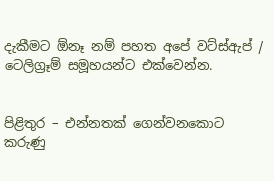දැකීමට ඕනෑ නම් පහත අපේ වට්ස්ඇප් / ටෙලිග්‍රෑම් සමූහයන්ට එක්වෙන්න.


පිළිතුර – එන්නතක් ගෙන්වනකොට කරුණු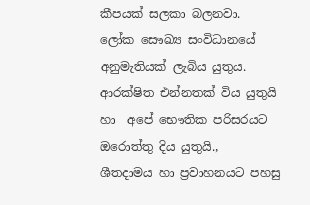කීපයක් සලකා බලනවා.  ලෝක සෞඛ්‍ය සංවිධානයේ අනුමැතියක් ලැබිය යුතුය. ආරක්ෂිත එන්නතක් විය යුතුයි හා  අපේ භෞතික පරිසරයට ඔරොත්තු දිය යුතුයි.,  ශීතදාමය හා ප්‍රවාහනයට පහසු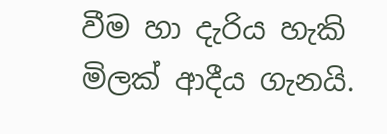වීම හා දැරිය හැකි මිලක් ආදීය ගැනයි.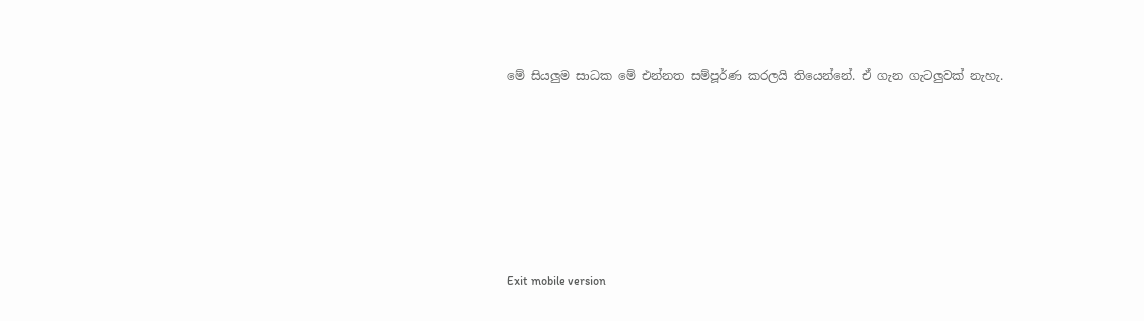මේ සියලුම සාධක මේ එන්නත සම්පූර්ණ කරලයි තියෙන්නේ. ඒ ගැන ගැටලුවක් නැහැ.









Exit mobile version